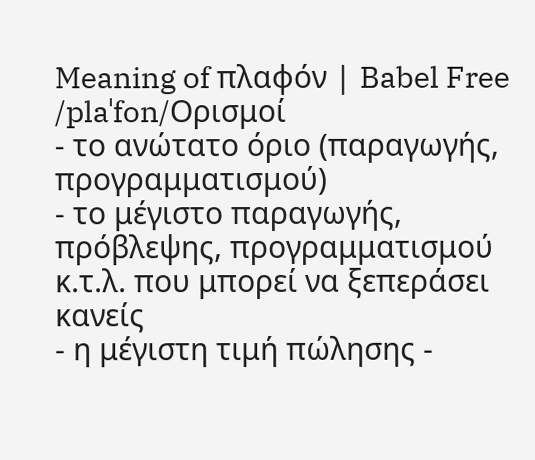Meaning of πλαφόν | Babel Free
/plaˈfon/Ορισμοί
- το ανώτατο όριο (παραγωγής, προγραμματισμού)
- το μέγιστο παραγωγής, πρόβλεψης, προγραμματισμού κ.τ.λ. που μπορεί να ξεπεράσει κανείς
- η μέγιστη τιμή πώλησης -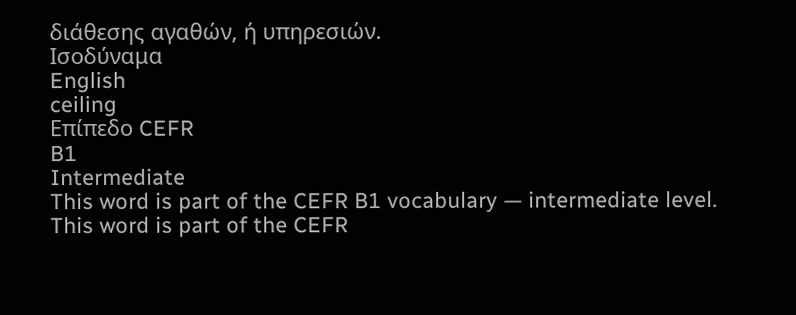διάθεσης αγαθών, ή υπηρεσιών.
Ισοδύναμα
English
ceiling
Επίπεδο CEFR
B1
Intermediate
This word is part of the CEFR B1 vocabulary — intermediate level.
This word is part of the CEFR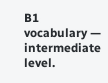B1 vocabulary — intermediate level.